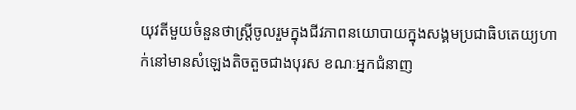យុវតីមួយចំនួនថាស្រ្ដីចូលរួមក្នុងជីវភាពនយោបាយក្នុងសង្គមប្រជាធិបតេយ្យហាក់នៅមានសំឡេងតិចតួចជាងបុរស ខណៈអ្នកជំនាញ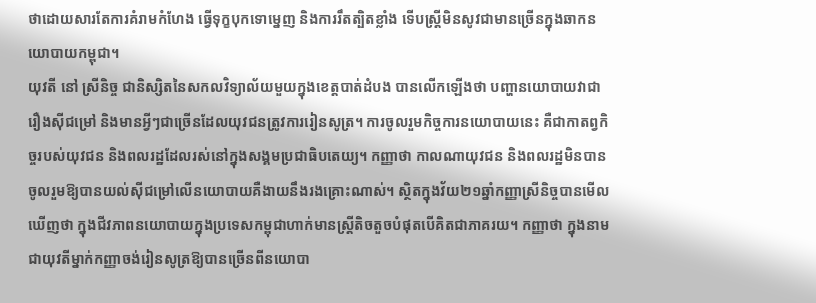ថាដោយសារតែការគំរាមកំហែង ធ្វើទុក្ខបុកទោម្នេញ និងការរឹតត្បិតខ្លាំង ទើបស្រ្តីមិនសូវជាមានច្រើនក្នុងឆាកនយោបាយកម្ពុជា។
យុវតី នៅ ស្រីនិច្ច ជានិស្សិតនៃសកលវិទ្យាល័យមួយក្នុងខេត្ដបាត់ដំបង បានលើកឡើងថា បញ្ហានយោបាយវាជារឿងស៊ីជម្រៅ និងមានអ្វីៗជាច្រើនដែលយុវជនត្រូវការរៀនសូត្រ។ ការចូលរួមកិច្ចការនយោបាយនេះ គឺជាកាតព្វកិច្ចរបស់យុវជន និងពលរដ្ឋដែលរស់នៅក្នុងសង្គមប្រជាធិបតេយ្យ។ កញ្ញាថា កាលណាយុវជន និងពលរដ្ឋមិនបានចូលរួមឱ្យបានយល់ស៊ីជម្រៅលើនយោបាយគឺងាយនឹងរងគ្រោះណាស់។ ស្ថិតក្នុងវ័យ២១ឆ្នាំកញ្ញាស្រីនិច្ចបានមើលឃើញថា ក្នុងជីវភាពនយោបាយក្នុងប្រទេសកម្ពុជាហាក់មានស្រ្ដីតិចតួចបំផុតបើគិតជាភាគរយ។ កញ្ញាថា ក្នុងនាមជាយុវតីម្នាក់កញ្ញាចង់រៀនសូត្រឱ្យបានច្រើនពីនយោបា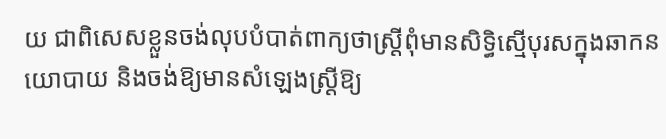យ ជាពិសេសខ្លួនចង់លុបបំបាត់ពាក្យថាស្រ្ដីពុំមានសិទ្ធិស្មើបុរសក្នុងឆាកនយោបាយ និងចង់ឱ្យមានសំឡេងស្រ្ដីឱ្យ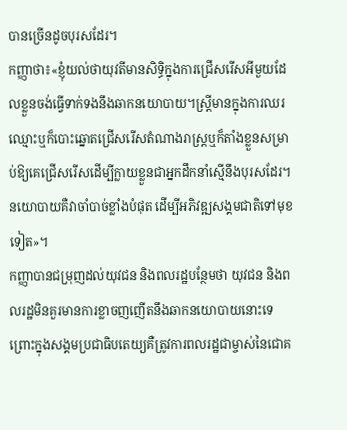បានច្រើនដូចបុរសដែរ។
កញ្ញាថា៖«ខ្ញុំយល់ថាយុវតីមានសិទ្ធិក្នុងការជ្រើសរើសអីមួយដែលខ្លួនចង់ធ្វើទាក់ទងនឹងឆាកនយោបាយ។ស្រ្ដីមានក្នុងការឈរឈ្មោះឬក៏បោះឆ្នោតជ្រើសរើសតំណាងរាស្រ្ដឬក៏តាំងខ្លួនសម្រាប់ឱ្យគេជ្រើសរើសដើម្បីក្លាយខ្លួនជាអ្នកដឹកនាំស្មើនឹងបុរសដែរ។នយោបាយគឺវាចាំបាច់ខ្លាំងបំផុត ដើម្បីអភិវឌ្ឍសង្គមជាតិទៅមុខទៀត»។
កញ្ញាបានជម្រុញដល់យុវជន និងពលរដ្ឋបន្ថែមថា យុវជន និងពលរដ្ឋមិនគួរមានការខ្លាចញញើតនឹងឆាកនយោបាយនោះទេ ព្រោះក្នុងសង្គមប្រជាធិបតេយ្យគឺត្រូវការពលរដ្ឋជាម្ចាស់នៃជោគ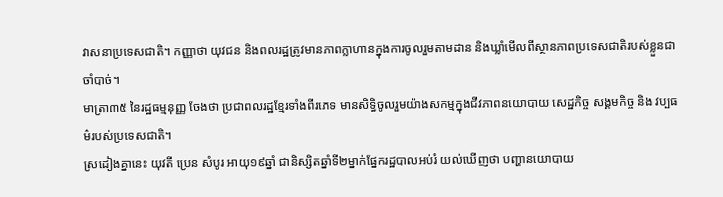វាសនាប្រទេសជាតិ។ កញ្ញាថា យុវជន និងពលរដ្ឋត្រូវមានភាពក្លាហានក្នុងការចូលរួមតាមដាន និងឃ្លាំមើលពីស្ថានភាពប្រទេសជាតិរបស់ខ្លួនជាចាំបាច់។
មាត្រា៣៥ នៃរដ្ឋធម្មនុញ្ញ ចែងថា ប្រជាពលរដ្ឋខ្មែរទាំងពីរភេទ មានសិទ្ធិចូលរួមយ៉ាងសកម្មក្នុងជីវភាពនយោបាយ សេដ្ឋកិច្ច សង្គមកិច្ច និង វប្បធម៌របស់ប្រទេសជាតិ។
ស្រដៀងគ្នានេះ យុវតី ប្រេន សំបូរ អាយុ១៩ឆ្នាំ ជានិស្សិតឆ្នាំទី២ម្នាក់ផ្នែករដ្ឋបាលអប់រំ យល់ឃើញថា បញ្ហានយោបាយ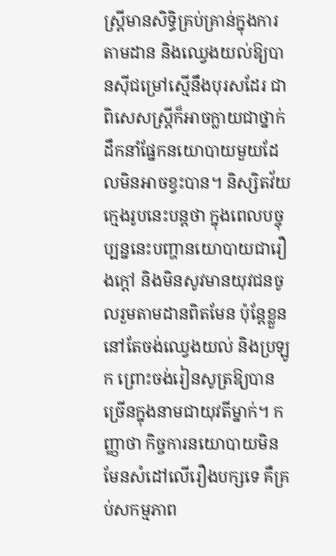ស្រ្ដីមានសិទ្ធិគ្រប់គ្រាន់ក្នុងការតាមដាន និងឈ្វេងយល់ឱ្យបានស៊ីជម្រៅស្មើនឹងបុរសដែរ ជាពិសេសស្រ្ដីក៏អាចក្លាយជាថ្នាក់ដឹកនាំផ្នែកនយោបាយមួយដែលមិនអាចខ្វះបាន។ និស្សិតវ័យក្មេងរូបនេះបន្ដថា ក្នុងពេលបច្ចុប្បន្ននេះបញ្ហានយោបាយជារឿងក្ដៅ និងមិនសូវមានយុវជនចូលរួមតាមដានពិតមែន ប៉ុន្ដែខ្លួននៅតែចង់ឈ្វេងយល់ និងប្រឡូក ព្រោះចង់រៀនសូត្រឱ្យបានច្រើនក្នុងនាមជាយុវតីម្នាក់។ កញ្ញាថា កិច្ចការនយោបាយមិនមែនសំដៅលើរឿងបក្សទេ គឺគ្រប់សកម្មភាព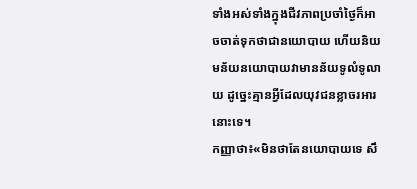ទាំងអស់ទាំងក្នុងជីវភាពប្រចាំថ្ងៃក៏អាចចាត់ទុកថាជានយោបាយ ហើយនិយមន័យនយោបាយវាមានន័យទូលំទូលាយ ដូច្នេះគ្មានអ្វីដែលយុវជនខ្លាចរអារនោះទេ។
កញ្ញាថា៖«មិនថាតែនយោបាយទេ សឹ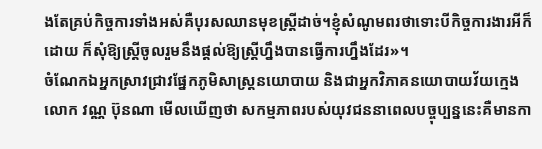ងតែគ្រប់កិច្ចការទាំងអស់គឺបុរសឈានមុខស្រ្ដីដាច់។ខ្ញុំសំណូមពរថាទោះបីកិច្ចការងារអីក៏ដោយ ក៏សុំឱ្យស្រ្ដីចូលរួមនឹងផ្ដល់ឱ្យស្រ្ដីហ្នឹងបានធ្វើការហ្នឹងដែរ»។
ចំណែកឯអ្នកស្រាវជ្រាវផ្នែកភូមិសាស្ដ្រនយោបាយ និងជាអ្នកវិភាគនយោបាយវ័យក្មេង លោក វណ្ណ ប៊ុនណា មើលឃើញថា សកម្មភាពរបស់យុវជននាពេលបច្ចុប្បន្ននេះគឺមានកា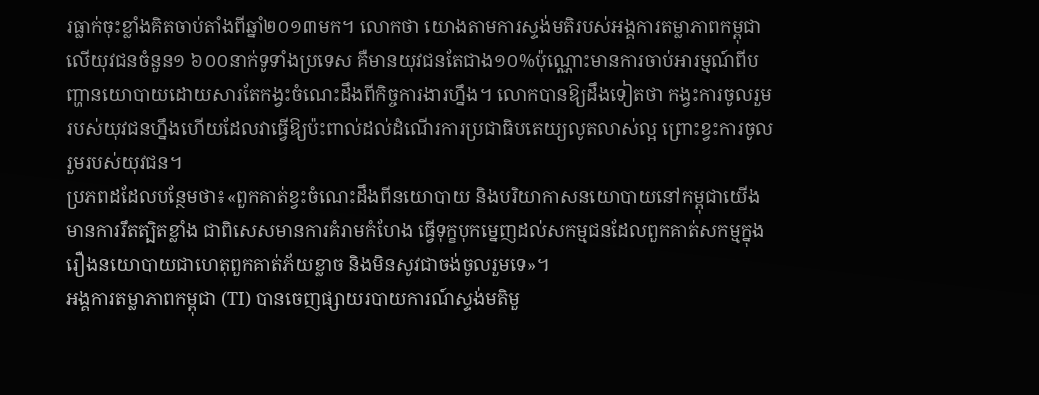រធ្លាក់ចុះខ្លាំងគិតចាប់តាំងពីឆ្នាំ២០១៣មក។ លោកថា យោងតាមការស្ទង់មតិរបស់អង្គការតម្លាភាពកម្ពុជាលើយុវជនចំនួន១ ៦០០នាក់ទូទាំងប្រទេស គឺមានយុវជនតែជាង១០%ប៉ុណ្ណោះមានការចាប់អារម្មណ៍ពីបញ្ហានយោបាយដោយសារតែកង្វះចំណេះដឹងពីកិច្ចការងារហ្នឹង។ លោកបានឱ្យដឹងទៀតថា កង្វះការចូលរួមរបស់យុវជនហ្នឹងហើយដែលវាធ្វើឱ្យប៉ះពាល់ដល់ដំណើរការប្រជាធិបតេយ្យលូតលាស់ល្អ ព្រោះខ្វះការចូលរួមរបស់យុវជន។
ប្រភពដដែលបន្ថែមថា៖«ពួកគាត់ខ្វះចំណេះដឹងពីនយោបាយ និងបរិយាកាសនយោបាយនៅកម្ពុជាយើងមានការរឹតត្បិតខ្លាំង ជាពិសេសមានការគំរាមកំហែង ធ្វើទុក្ខបុកម្នេញដល់សកម្មជនដែលពួកគាត់សកម្មក្នុងរឿងនយោបាយជាហេតុពួកគាត់ភ័យខ្លាច និងមិនសូវជាចង់ចូលរួមទេ»។
អង្គការតម្លាភាពកម្ពុជា (TI) បានចេញផ្សាយរបាយការណ៍ស្ទង់មតិមួ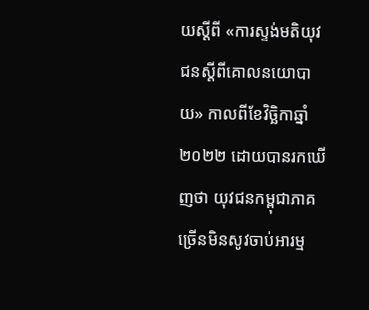យស្ដីពី «ការស្ទង់មតិយុវជនស្ដីពីគោលនយោបាយ» កាលពីខែវិច្ឆិកាឆ្នាំ២០២២ ដោយបានរកឃើញថា យុវជនកម្ពុជាភាគច្រើនមិនសូវចាប់អារម្ម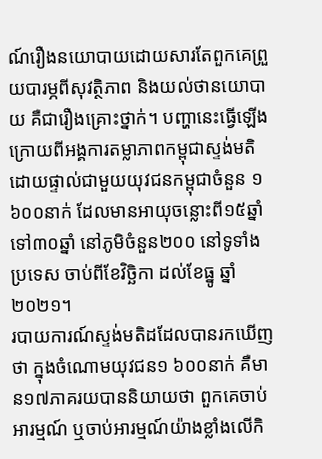ណ៍រឿងនយោបាយដោយសារតែពួកគេព្រួយបារម្ភពីសុវត្ថិភាព និងយល់ថានយោបាយ គឺជារឿងគ្រោះថ្នាក់។ បញ្ហានេះធ្វើឡើងក្រោយពីអង្គការតម្លាភាពកម្ពុជាស្ទង់មតិដោយផ្ទាល់ជាមួយយុវជនកម្ពុជាចំនួន ១ ៦០០នាក់ ដែលមានអាយុចន្លោះពី១៥ឆ្នាំ ទៅ៣០ឆ្នាំ នៅភូមិចំនួន២០០ នៅទូទាំងប្រទេស ចាប់ពីខែវិច្ឆិកា ដល់ខែធ្នូ ឆ្នាំ២០២១។
របាយការណ៍ស្ទង់មតិដដែលបានរកឃើញថា ក្នុងចំណោមយុវជន១ ៦០០នាក់ គឺមាន១៧ភាគរយបាននិយាយថា ពួកគេចាប់អារម្មណ៍ ឬចាប់អារម្មណ៍យ៉ាងខ្លាំងលើកិ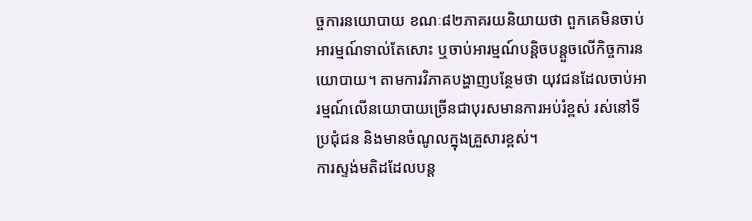ច្ចការនយោបាយ ខណៈ៨២ភាគរយនិយាយថា ពួកគេមិនចាប់អារម្មណ៍ទាល់តែសោះ ឬចាប់អារម្មណ៍បន្តិចបន្តួចលើកិច្ចការនយោបាយ។ តាមការវិភាគបង្ហាញបន្ថែមថា យុវជនដែលចាប់អារម្មណ៍លើនយោបាយច្រើនជាបុរសមានការអប់រំខ្ពស់ រស់នៅទីប្រជុំជន និងមានចំណូលក្នុងគ្រួសារខ្ពស់។
ការស្ទង់មតិដដែលបន្ត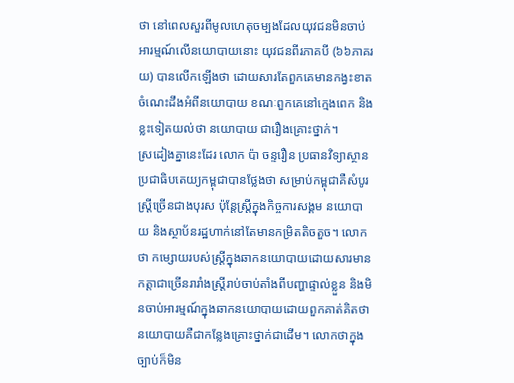ថា នៅពេលសួរពីមូលហេតុចម្បងដែលយុវជនមិនចាប់អារម្មណ៍លើនយោបាយនោះ យុវជនពីរភាគបី (៦៦ភាគរយ) បានលើកឡើងថា ដោយសារតែពួកគេមានកង្វះខាតចំណេះដឹងអំពីនយោបាយ ខណៈពួកគេនៅក្មេងពេក និងខ្លះទៀតយល់ថា នយោបាយ ជារឿងគ្រោះថ្នាក់។
ស្រដៀងគ្នានេះដែរ លោក ប៉ា ចន្ទរឿន ប្រធានវិទ្យាស្ថានប្រជាធិបតេយ្យកម្ពុជាបានថ្លែងថា សម្រាប់កម្ពុជាគឺសំបូរស្រ្ដីច្រើនជាងបុរស ប៉ុន្ដែស្រ្ដីក្នុងកិច្ចការសង្គម នយោបាយ និងស្ថាប័នរដ្ឋហាក់នៅតែមានកម្រិតតិចតួច។ លោកថា កម្សោយរបស់ស្រ្ដីក្នុងឆាកនយោបាយដោយសារមានកត្ដាជាច្រើនរារាំងស្រ្ដីរាប់ចាប់តាំងពីបញ្ហាផ្ទាល់ខ្លួន និងមិនចាប់អារម្មណ៍ក្នុងឆាកនយោបាយដោយពួកគាត់គិតថានយោបាយគឺជាកន្លែងគ្រោះថ្នាក់ជាដើម។ លោកថាក្នុងច្បាប់ក៏មិន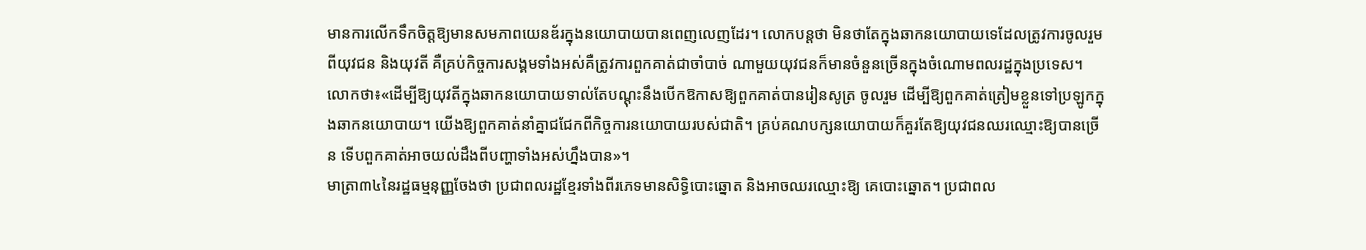មានការលើកទឹកចិត្ដឱ្យមានសមភាពយេនឌ័រក្នុងនយោបាយបានពេញលេញដែរ។ លោកបន្ដថា មិនថាតែក្នុងឆាកនយោបាយទេដែលត្រូវការចូលរួមពីយុវជន និងយុវតី គឺគ្រប់កិច្ចការសង្គមទាំងអស់គឺត្រូវការពួកគាត់ជាចាំបាច់ ណាមួយយុវជនក៏មានចំនួនច្រើនក្នុងចំណោមពលរដ្ឋក្នុងប្រទេស។
លោកថា៖«ដើម្បីឱ្យយុវតីក្នុងឆាកនយោបាយទាល់តែបណ្ដុះនឹងបើកឱកាសឱ្យពួកគាត់បានរៀនសូត្រ ចូលរួម ដើម្បីឱ្យពួកគាត់ត្រៀមខ្លួនទៅប្រឡូកក្នុងឆាកនយោបាយ។ យើងឱ្យពួកគាត់នាំគ្នាជជែកពីកិច្ចការនយោបាយរបស់ជាតិ។ គ្រប់គណបក្សនយោបាយក៏គួរតែឱ្យយុវជនឈរឈ្មោះឱ្យបានច្រើន ទើបពួកគាត់អាចយល់ដឹងពីបញ្ហាទាំងអស់ហ្នឹងបាន»។
មាត្រា៣៤នៃរដ្ឋធម្មនុញ្ញចែងថា ប្រជាពលរដ្ឋខ្មែរទាំងពីរភេទមានសិទ្ធិបោះឆ្នោត និងអាចឈរឈ្មោះឱ្យ គេបោះឆ្នោត។ ប្រជាពល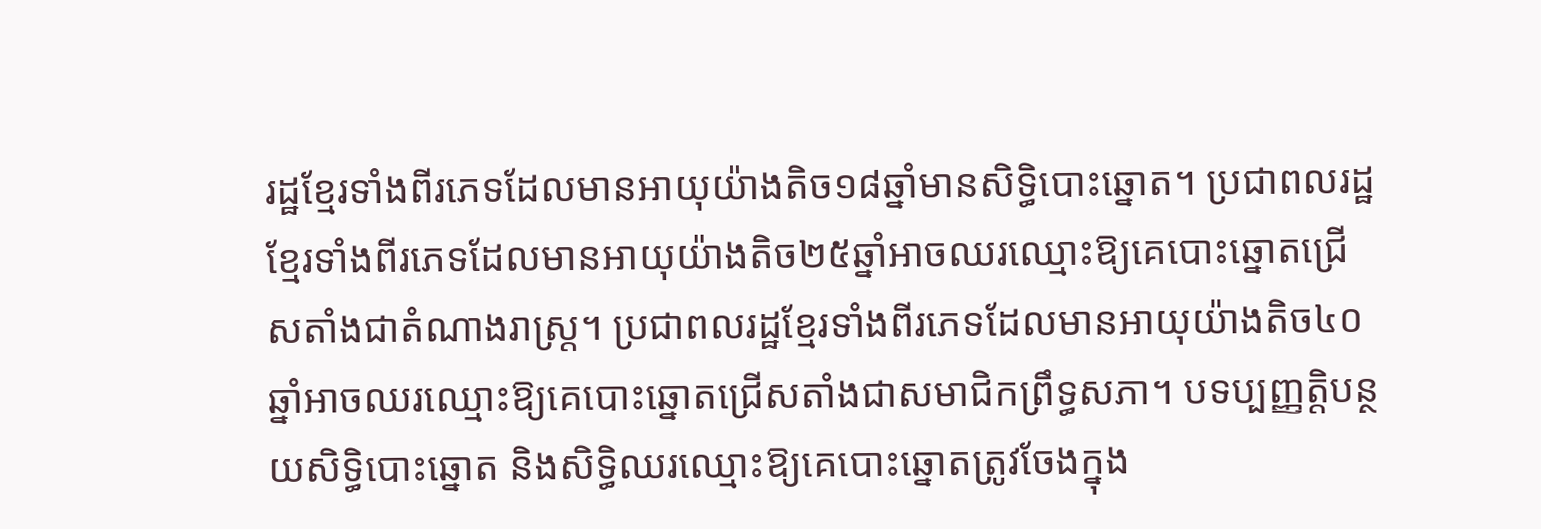រដ្ឋខ្មែរទាំងពីរភេទដែលមានអាយុយ៉ាងតិច១៨ឆ្នាំមានសិទ្ធិបោះឆ្នោត។ ប្រជាពលរដ្ឋខ្មែរទាំងពីរភេទដែលមានអាយុយ៉ាងតិច២៥ឆ្នាំអាចឈរឈ្មោះឱ្យគេបោះឆ្នោតជ្រើសតាំងជាតំណាងរាស្ត្រ។ ប្រជាពលរដ្ឋខ្មែរទាំងពីរភេទដែលមានអាយុយ៉ាងតិច៤០ឆ្នាំអាចឈរឈ្មោះឱ្យគេបោះឆ្នោតជ្រើសតាំងជាសមាជិកព្រឹទ្ធសភា។ បទប្បញ្ញត្តិបន្ថយសិទ្ធិបោះឆ្នោត និងសិទ្ធិឈរឈ្មោះឱ្យគេបោះឆ្នោតត្រូវចែងក្នុង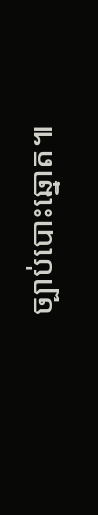ច្បាប់បោះឆ្នោត៕